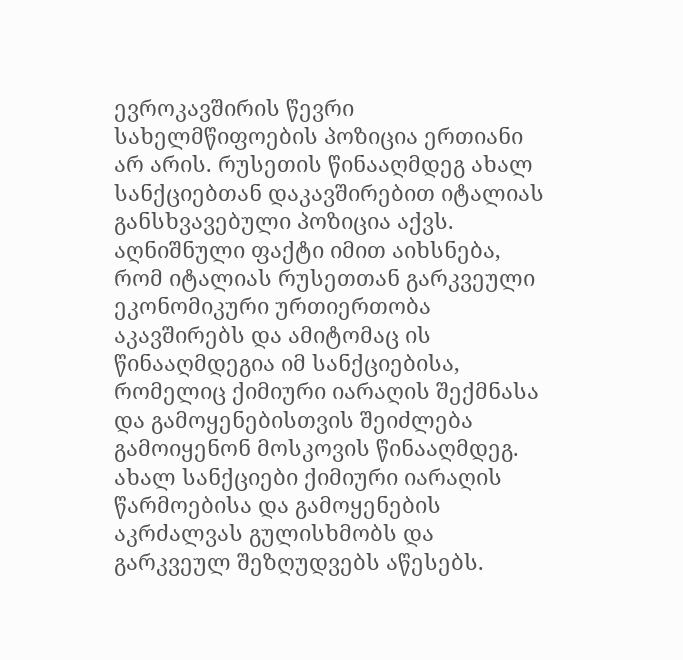ევროკავშირის წევრი სახელმწიფოების პოზიცია ერთიანი არ არის. რუსეთის წინააღმდეგ ახალ სანქციებთან დაკავშირებით იტალიას განსხვავებული პოზიცია აქვს. აღნიშნული ფაქტი იმით აიხსნება, რომ იტალიას რუსეთთან გარკვეული ეკონომიკური ურთიერთობა აკავშირებს და ამიტომაც ის წინააღმდეგია იმ სანქციებისა, რომელიც ქიმიური იარაღის შექმნასა და გამოყენებისთვის შეიძლება გამოიყენონ მოსკოვის წინააღმდეგ.
ახალ სანქციები ქიმიური იარაღის წარმოებისა და გამოყენების აკრძალვას გულისხმობს და გარკვეულ შეზღუდვებს აწესებს.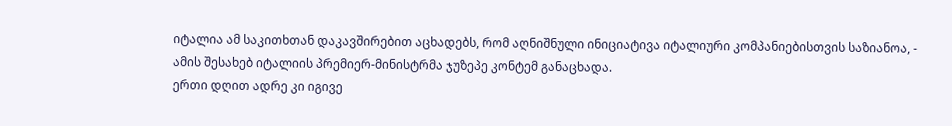იტალია ამ საკითხთან დაკავშირებით აცხადებს, რომ აღნიშნული ინიციატივა იტალიური კომპანიებისთვის საზიანოა, - ამის შესახებ იტალიის პრემიერ-მინისტრმა ჯუზეპე კონტემ განაცხადა.
ერთი დღით ადრე კი იგივე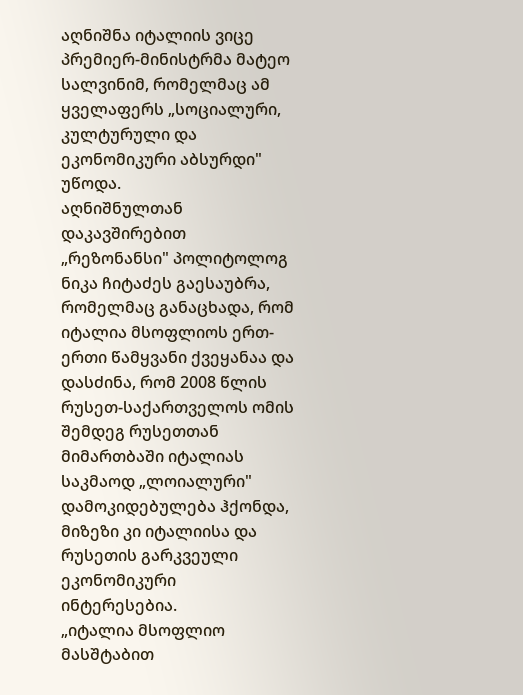აღნიშნა იტალიის ვიცე პრემიერ-მინისტრმა მატეო სალვინიმ, რომელმაც ამ ყველაფერს „სოციალური, კულტურული და ეკონომიკური აბსურდი" უწოდა.
აღნიშნულთან დაკავშირებით „რეზონანსი" პოლიტოლოგ ნიკა ჩიტაძეს გაესაუბრა, რომელმაც განაცხადა, რომ იტალია მსოფლიოს ერთ-ერთი წამყვანი ქვეყანაა და დასძინა, რომ 2008 წლის რუსეთ-საქართველოს ომის შემდეგ რუსეთთან მიმართბაში იტალიას საკმაოდ „ლოიალური" დამოკიდებულება ჰქონდა, მიზეზი კი იტალიისა და რუსეთის გარკვეული ეკონომიკური ინტერესებია.
„იტალია მსოფლიო მასშტაბით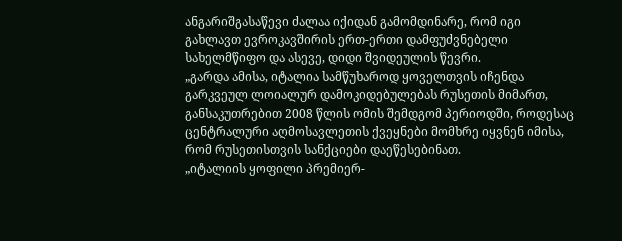ანგარიშგასაწევი ძალაა იქიდან გამომდინარე, რომ იგი გახლავთ ევროკავშირის ერთ-ერთი დამფუძვნებელი სახელმწიფო და ასევე, დიდი შვიდეულის წევრი.
„გარდა ამისა, იტალია სამწუხაროდ ყოველთვის იჩენდა გარკვეულ ლოიალურ დამოკიდებულებას რუსეთის მიმართ, განსაკუთრებით 2008 წლის ომის შემდგომ პერიოდში, როდესაც ცენტრალური აღმოსავლეთის ქვეყნები მომხრე იყვნენ იმისა, რომ რუსეთისთვის სანქციები დაეწესებინათ.
„იტალიის ყოფილი პრემიერ-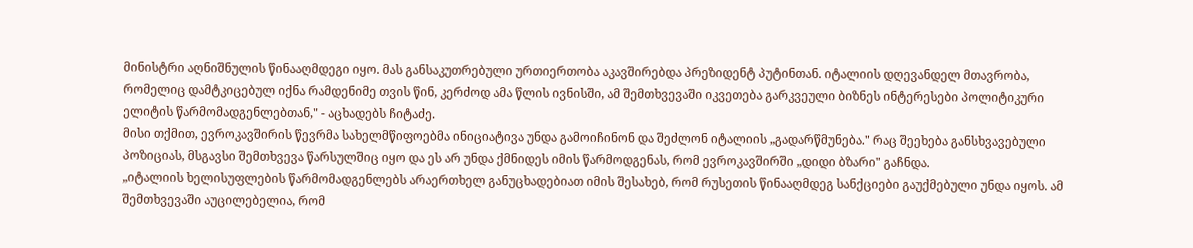მინისტრი აღნიშნულის წინააღმდეგი იყო. მას განსაკუთრებული ურთიერთობა აკავშირებდა პრეზიდენტ პუტინთან. იტალიის დღევანდელ მთავრობა, რომელიც დამტკიცებულ იქნა რამდენიმე თვის წინ, კერძოდ ამა წლის ივნისში, ამ შემთხვევაში იკვეთება გარკვეული ბიზნეს ინტერესები პოლიტიკური ელიტის წარმომადგენლებთან," - აცხადებს ჩიტაძე.
მისი თქმით, ევროკავშირის წევრმა სახელმწიფოებმა ინიციატივა უნდა გამოიჩინონ და შეძლონ იტალიის „გადარწმუნება." რაც შეეხება განსხვავებული პოზიციას, მსგავსი შემთხვევა წარსულშიც იყო და ეს არ უნდა ქმნიდეს იმის წარმოდგენას, რომ ევროკავშირში „დიდი ბზარი" გაჩნდა.
„იტალიის ხელისუფლების წარმომადგენლებს არაერთხელ განუცხადებიათ იმის შესახებ, რომ რუსეთის წინააღმდეგ სანქციები გაუქმებული უნდა იყოს. ამ შემთხვევაში აუცილებელია, რომ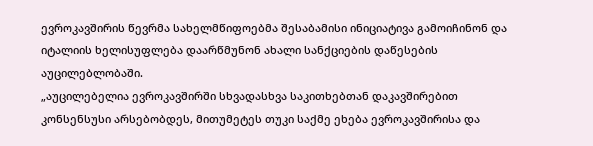ევროკავშირის წევრმა სახელმწიფოებმა შესაბამისი ინიციატივა გამოიჩინონ და იტალიის ხელისუფლება დაარწმუნონ ახალი სანქციების დაწესების აუცილებლობაში.
„აუცილებელია ევროკავშირში სხვადასხვა საკითხებთან დაკავშირებით კონსენსუსი არსებობდეს, მითუმეტეს თუკი საქმე ეხება ევროკავშირისა და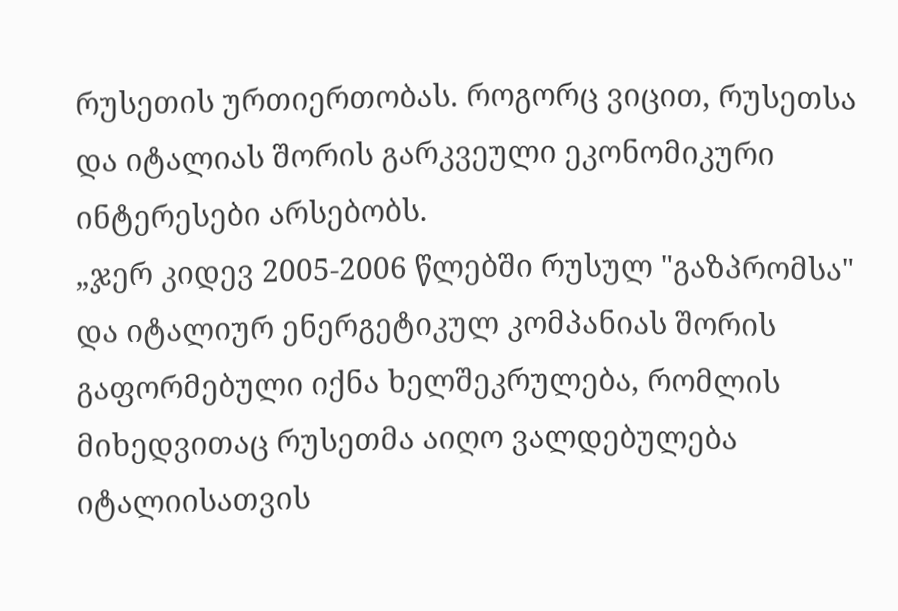რუსეთის ურთიერთობას. როგორც ვიცით, რუსეთსა და იტალიას შორის გარკვეული ეკონომიკური ინტერესები არსებობს.
„ჯერ კიდევ 2005-2006 წლებში რუსულ "გაზპრომსა" და იტალიურ ენერგეტიკულ კომპანიას შორის გაფორმებული იქნა ხელშეკრულება, რომლის მიხედვითაც რუსეთმა აიღო ვალდებულება იტალიისათვის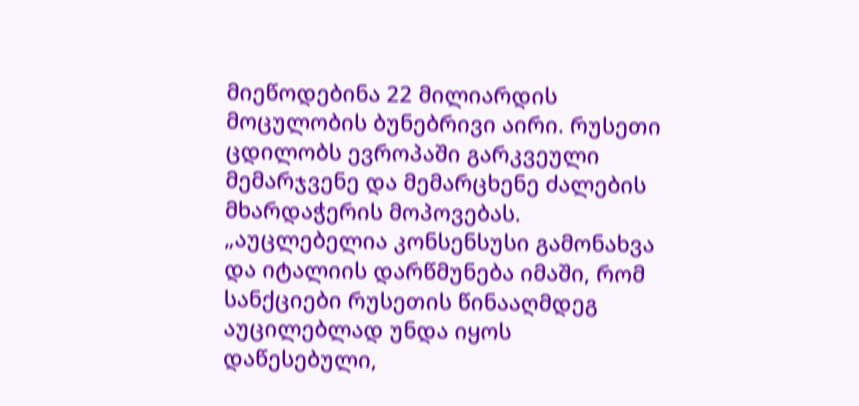მიეწოდებინა 22 მილიარდის მოცულობის ბუნებრივი აირი. რუსეთი ცდილობს ევროპაში გარკვეული მემარჯვენე და მემარცხენე ძალების მხარდაჭერის მოპოვებას.
„აუცლებელია კონსენსუსი გამონახვა და იტალიის დარწმუნება იმაში, რომ სანქციები რუსეთის წინააღმდეგ აუცილებლად უნდა იყოს დაწესებული,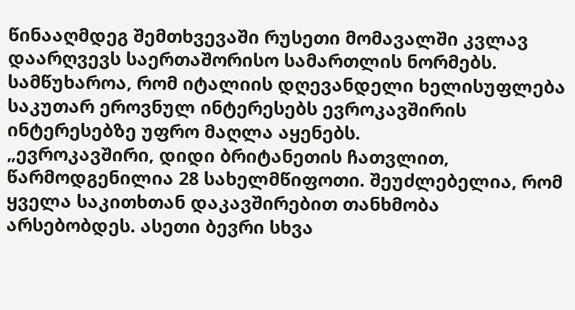წინააღმდეგ შემთხვევაში რუსეთი მომავალში კვლავ დაარღვევს საერთაშორისო სამართლის ნორმებს. სამწუხაროა, რომ იტალიის დღევანდელი ხელისუფლება საკუთარ ეროვნულ ინტერესებს ევროკავშირის ინტერესებზე უფრო მაღლა აყენებს.
„ევროკავშირი, დიდი ბრიტანეთის ჩათვლით, წარმოდგენილია 28 სახელმწიფოთი. შეუძლებელია, რომ ყველა საკითხთან დაკავშირებით თანხმობა არსებობდეს. ასეთი ბევრი სხვა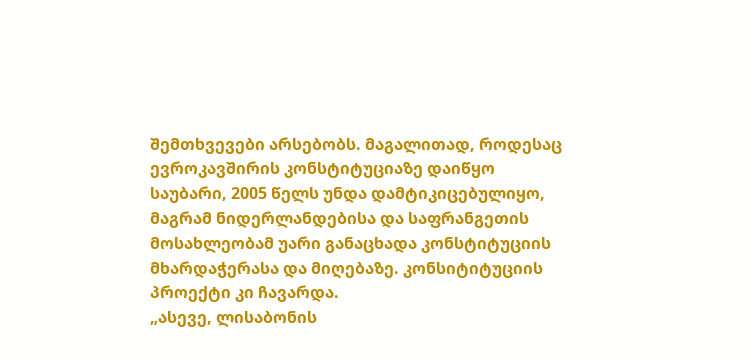შემთხვევები არსებობს. მაგალითად, როდესაც ევროკავშირის კონსტიტუციაზე დაიწყო საუბარი, 2005 წელს უნდა დამტიკიცებულიყო, მაგრამ ნიდერლანდებისა და საფრანგეთის მოსახლეობამ უარი განაცხადა კონსტიტუციის მხარდაჭერასა და მიღებაზე. კონსიტიტუციის პროექტი კი ჩავარდა.
„ასევე, ლისაბონის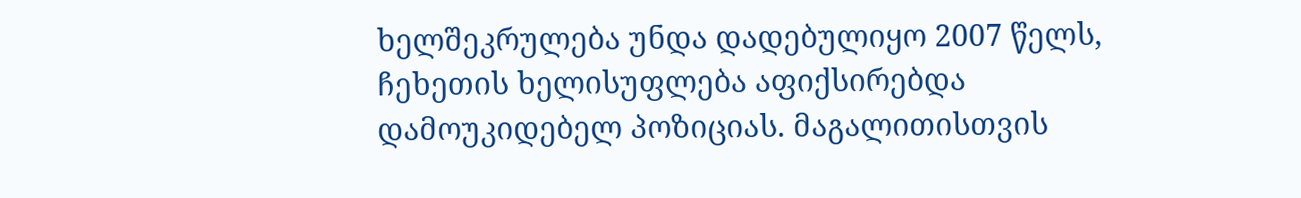ხელშეკრულება უნდა დადებულიყო 2007 წელს, ჩეხეთის ხელისუფლება აფიქსირებდა დამოუკიდებელ პოზიციას. მაგალითისთვის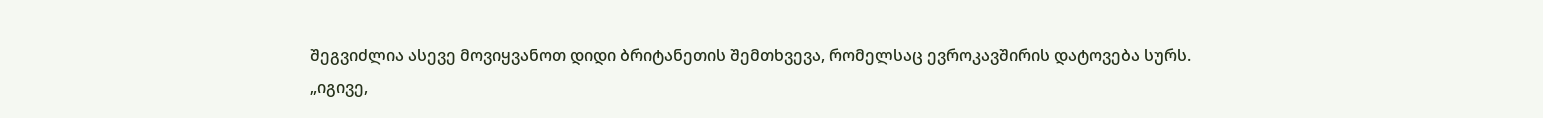შეგვიძლია ასევე მოვიყვანოთ დიდი ბრიტანეთის შემთხვევა, რომელსაც ევროკავშირის დატოვება სურს.
„იგივე,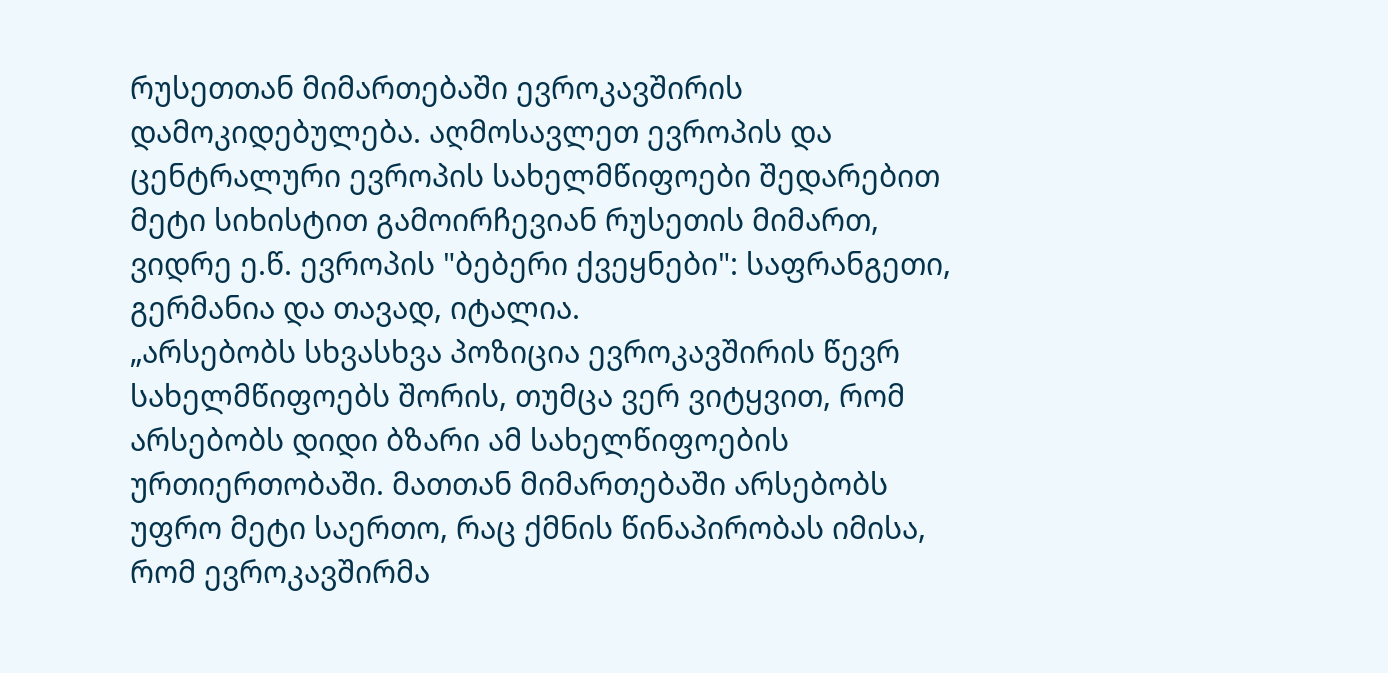რუსეთთან მიმართებაში ევროკავშირის დამოკიდებულება. აღმოსავლეთ ევროპის და ცენტრალური ევროპის სახელმწიფოები შედარებით მეტი სიხისტით გამოირჩევიან რუსეთის მიმართ, ვიდრე ე.წ. ევროპის "ბებერი ქვეყნები": საფრანგეთი, გერმანია და თავად, იტალია.
„არსებობს სხვასხვა პოზიცია ევროკავშირის წევრ სახელმწიფოებს შორის, თუმცა ვერ ვიტყვით, რომ არსებობს დიდი ბზარი ამ სახელწიფოების ურთიერთობაში. მათთან მიმართებაში არსებობს უფრო მეტი საერთო, რაც ქმნის წინაპირობას იმისა, რომ ევროკავშირმა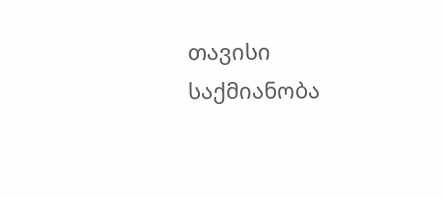თავისი საქმიანობა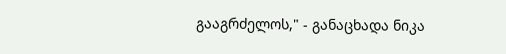გააგრძელოს," - განაცხადა ნიკა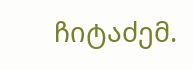ჩიტაძემ.